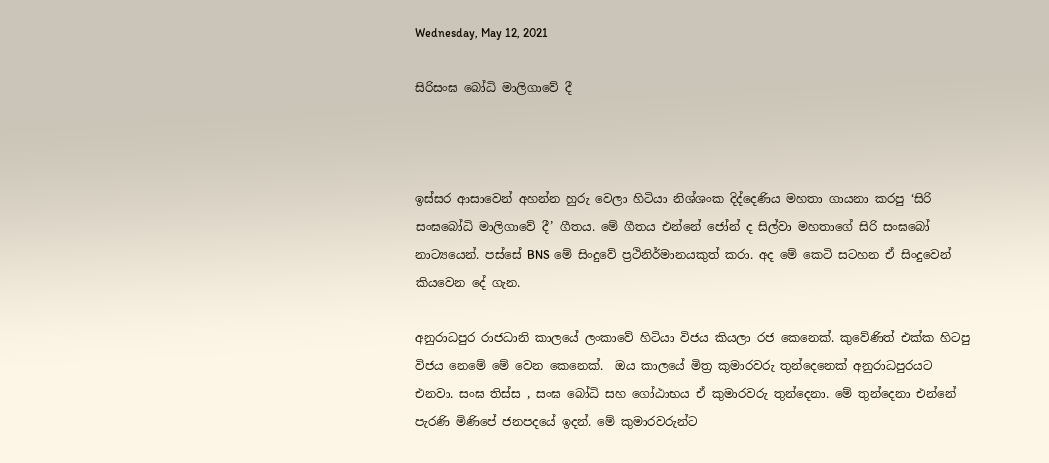Wednesday, May 12, 2021

සිරිසංඝ බෝධි මාලිගාවේ දී



ඉස්සර ආසාවෙන් අහන්න හුරු වෙලා හිටියා නිශ්ශංක දිද්දෙණිය මහතා ගායනා කරපු ‘සිරි සංඝබෝධි මාලිගාවේ දී’ ගීතය. මේ ගීතය එන්නේ ජෝන් ද සිල්වා මහතාගේ සිරි සංඝබෝ නාට්‍යයෙන්. පස්සේ BNS මේ සිංදුවේ ප්‍රථිනිර්මානයකුත් කරා. අද මේ කෙටි සටහන ඒ සිංදුවෙන් කියවෙන දේ ගැන.

අනුරාධපුර රාජධානි කාලයේ ලංකාවේ හිටියා විජය කියලා රජ කෙනෙක්. කුවේණිත් එක්ක හිටපු විජය නෙමේ මේ වෙන කෙනෙක්.  ඔය කාලයේ මිත්‍ර කුමාරවරු තුන්දෙනෙක් අනුරාධපුරයට එනවා. සංඝ තිස්ස , සංඝ බෝධි සහ ගෝඨාභය ඒ කුමාරවරු තුන්දෙනා. මේ තුන්දෙනා එන්නේ පැරණි මිණිපේ ජනපදයේ ඉදන්. මේ කුමාරවරුන්ට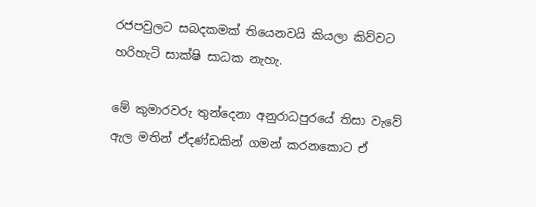රජපවුලට සබදකමක් තියෙනවයි කියලා කිව්වට හරිහැටි සාක්ෂි සාධක නැහැ.

මේ කුමාරවරු තුන්දෙනා අනුරාධපුරයේ තිසා වැවේ ඇල මතින් ඒදණ්ඩකින් ගමන් කරනකොට ඒ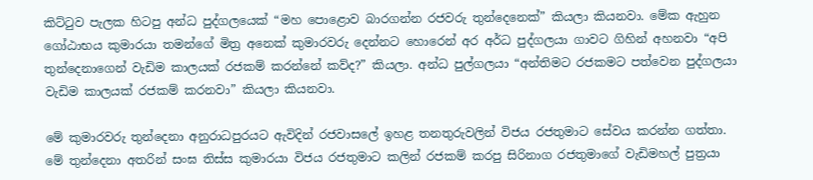කිට්ටුව පැලක හිටපු අන්ධ පුද්ගලයෙක් “මහ පොළොව බාරගන්න රජවරු තුන්දෙනෙක්” කියලා කියනවා. මේක ඇහුන ගෝඨාභය කුමාරයා තමන්ගේ මිත්‍ර අනෙක් කුමාරවරු දෙන්නට හොරෙන් අර අර්ධ පුද්ගලයා ගාවට ගිහින් අහනවා “අපි තුන්දෙනාගෙන් වැඩිම කාලයක් රජකම් කරන්නේ කව්ද?” කියලා. අන්ධ පුල්ගලයා “අන්තිමට රජකමට පත්වෙන පුද්ගලයා වැඩිම කාලයක් රජකම් කරනවා” කියලා කියනවා.

මේ කුමාරවරු තුන්දෙනා අනුරාධපුරයට ඇවිදින් රජවාසලේ ඉහළ තනතුරුවලින් විජය රජතුමාට සේවය කරන්න ගත්තා. මේ තුන්දෙනා අතරින් සංඝ තිස්ස කුමාරයා විජය රජතුමාට කලින් රජකම් කරපු සිරිනාග රජතුමාගේ වැඩිමහල් පුත්‍රයා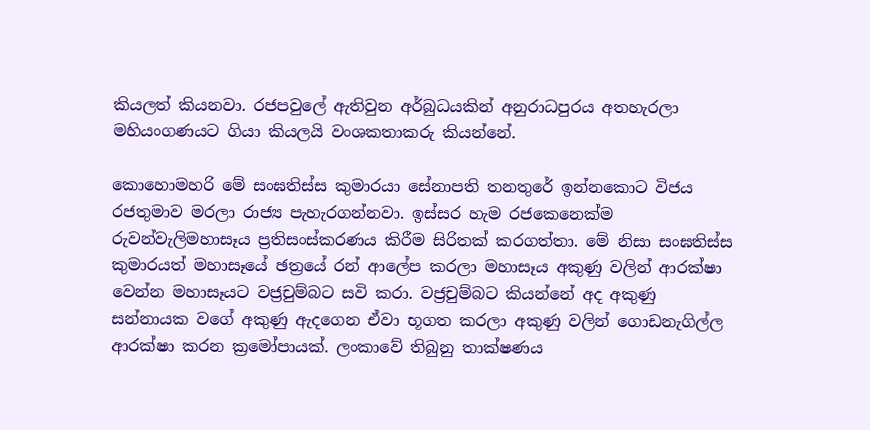කියලත් කියනවා. රජපවුලේ ඇතිවුන අර්බුධයකින් අනුරාධපුරය අතහැරලා මහියංගණයට ගියා කියලයි වංශකතාකරු කියන්නේ.

කොහොමහරි මේ සංඝතිස්ස කුමාරයා සේනාපති තනතුරේ ඉන්නකොට විජය රජතුමාව මරලා රාජ්‍ය පැහැරගන්නවා. ඉස්සර හැම රජකෙනෙක්ම රුවන්වැලිමහාසෑය ප්‍රතිසංස්කරණය කිරීම සිරිතක් කරගත්තා. මේ නිසා සංඝතිස්ස කුමාරයත් මහාසෑයේ ඡත්‍රයේ රන් ආලේප කරලා මහාසෑය අකුණු වලින් ආරක්ෂා වෙන්න මහාසෑයට වජ්‍රචුම්බට සවි කරා. වජ්‍රචුම්බට කියන්නේ අද අකුණු සන්නායක වගේ අකුණු ඇදගෙන ඒවා භූගත කරලා අකුණු වලින් ගොඩනැගිල්ල ආරක්ෂා කරන ක්‍රමෝපායක්. ලංකාවේ තිබුනු තාක්ෂණය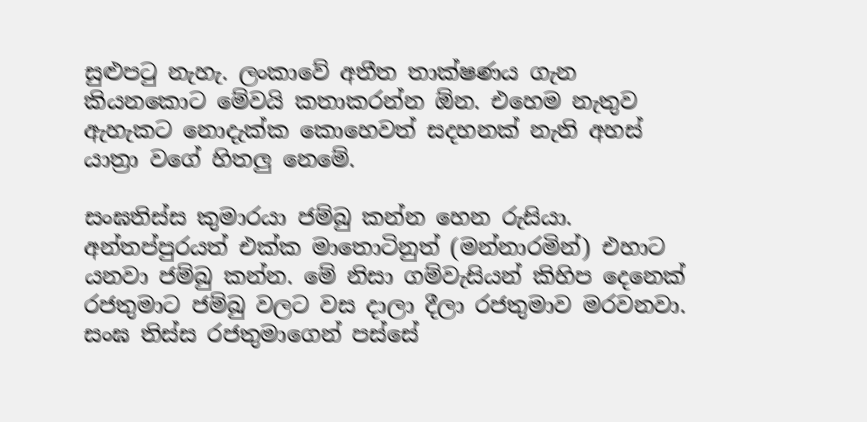සුළුපටු නැහැ. ලංකාවේ අතීත තාක්ෂණය ගැන කියනකොට මේවයි කතාකරන්න ඕන. එහෙම නැතුව ඇහැකට නොදැක්ක කොහෙවත් සදහනක් නැති අහස් යාත්‍රා වගේ හිතලු නෙමේ.

සංඝතිස්ස කුමාරයා ජම්බු කන්න හෙන රුසියා. අන්තප්පුරයත් එක්ක මාතොටිනුත් (මන්නාරමින්) එහාට යනවා ජම්බු කන්න. මේ නිසා ගම්වැසියන් කිහිප දෙනෙක් රජතුමාට ජම්බු වලට වස දාලා දීලා රජතුමාව මරවනවා. සංඝ තිස්ස රජතුමාගෙන් පස්සේ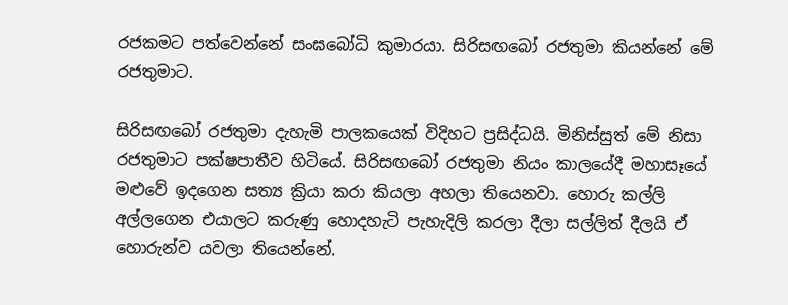රජකමට පත්වෙන්නේ සංඝබෝධි කුමාරයා. සිරිසඟබෝ රජතුමා කියන්නේ මේ රජතුමාට.

සිරිසඟබෝ රජතුමා දැහැමි පාලකයෙක් විදිහට ප්‍රසිද්ධයි. මිනිස්සුත් මේ නිසා රජතුමාට පක්ෂපාතීව හිටියේ. සිරිසඟබෝ රජතුමා නියං කාලයේදී මහාසෑයේ මළුවේ ඉදගෙන සත්‍ය ක්‍රියා කරා කියලා අහලා තියෙනවා. හොරු කල්ලි අල්ලගෙන එයාලට කරුණු හොදහැටි පැහැදිලි කරලා දීලා සල්ලිත් දීලයි ඒ හොරුන්ව යවලා තියෙන්නේ.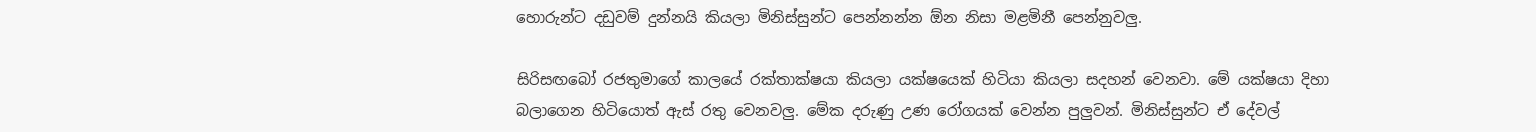හොරුන්ට දඩුවම් දුන්නයි කියලා මිනිස්සුන්ට පෙන්නන්න ඕන නිසා මළමිනී පෙන්නුවලු.

සිරිසඟබෝ රජතුමාගේ කාලයේ රක්තාක්ෂයා කියලා යක්ෂයෙක් හිටියා කියලා සදහන් වෙනවා. මේ යක්ෂයා දිහා බලාගෙන හිටියොත් ඇස් රතු වෙනවලු. මේක දරුණු උණ රෝගයක් වෙන්න පුලුවන්. මිනිස්සුන්ට ඒ දේවල්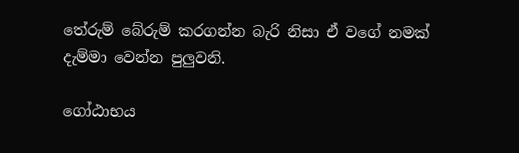තේරුම් බේරුම් කරගන්න බැරි නිසා ඒ වගේ නමක් දැම්මා වෙන්න පුලුවනි.

ගෝඨාභය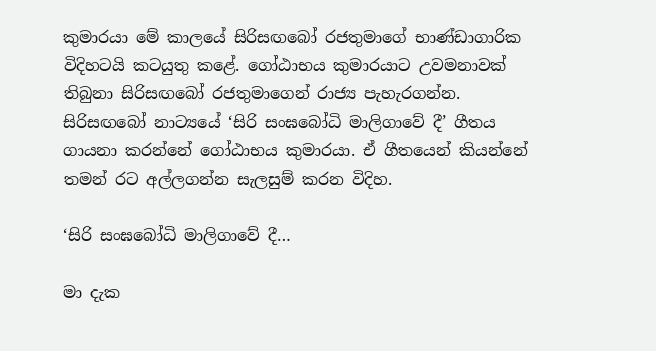කුමාරයා මේ කාලයේ සිරිසඟබෝ රජතුමාගේ භාණ්ඩාගාරික විදිහටයි කටයුතු කළේ. ගෝඨාභය කුමාරයාට උවමනාවක් තිබුනා සිරිසඟබෝ රජතුමාගෙන් රාජ්‍ය පැහැරගන්න. සිරිසඟබෝ නාට්‍යයේ ‘සිරි සංඝබෝධි මාලිගාවේ දී’ ගීතය ගායනා කරන්නේ ගෝඨාභය කුමාරයා. ඒ ගීතයෙන් කියන්නේ තමන් රට අල්ලගන්න සැලසුම් කරන විදිහ.

‘සිරි සංඝබෝධි මාලිගාවේ දී…

මා දැක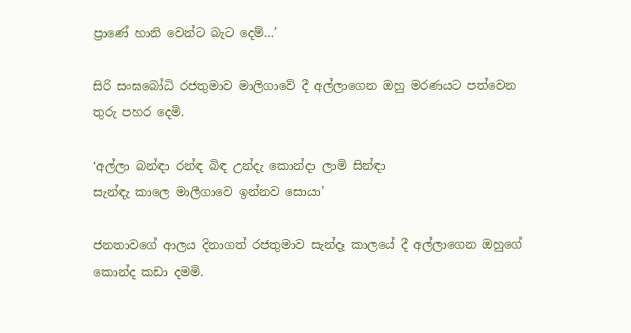ප්‍රාණේ හානි වෙන්ට බැට දෙම්…’

සිරි සංඝබෝධි රජතුමාව මාලිගාවේ දී අල්ලාගෙන ඔහු මරණයට පත්වෙන තුරු පහර දෙමි.

‘අල්ලා බන්ඳා රන්ඳ බිඳ උන්දැ කොන්දා ලාමි සින්ඳා
සැන්ඳැ කාලෙ මාලීගාවෙ ඉන්නව සොයා’

ජනතාවගේ ආලය දිනාගත් රජතුමාව සැන්දෑ කාලයේ දී අල්ලාගෙන ඔහුගේ කොන්ද කඩා දමමි.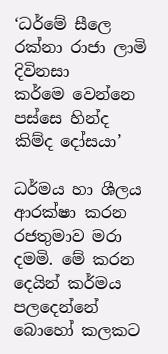‘ධර්මේ සීලෙ රක්නා රාජා ලාමි දිවිනසා
කර්මෙ වෙන්නෙ පස්සෙ හින්ද කිම්ද දෝසයා’

ධර්මය හා ශීලය ආරක්ෂා කරන රජතුමාව මරා දමමි. මේ කරන දෙයින් කර්මය පලදෙන්නේ බොහෝ කලකට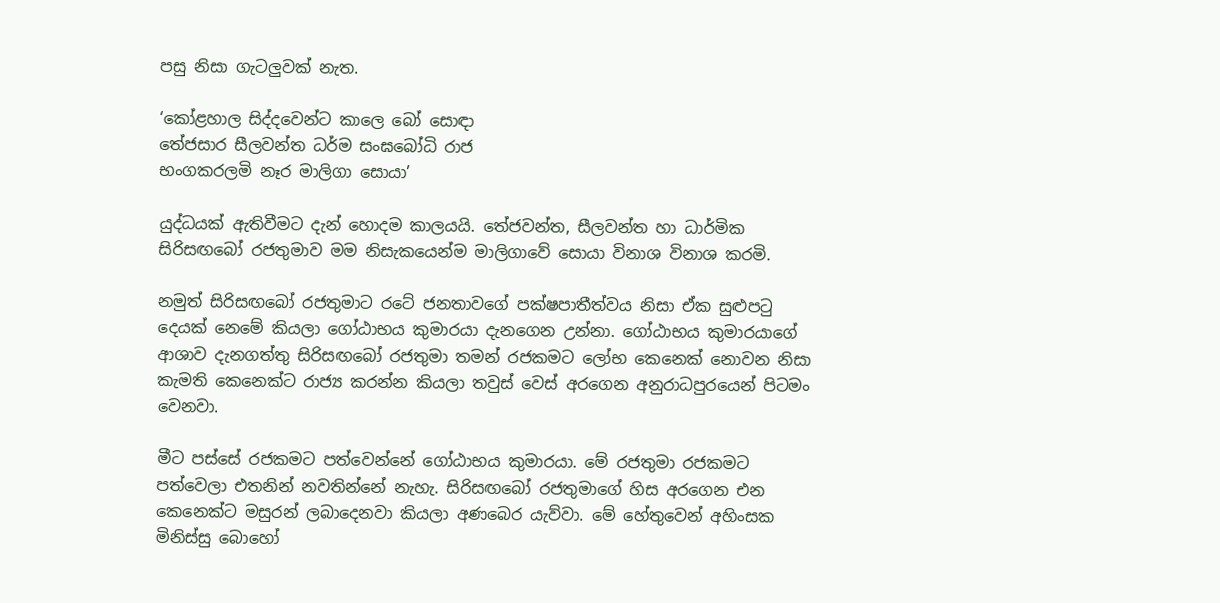පසු නිසා ගැටලුවක් නැත.

‘කෝළහාල සිද්දවෙන්ට කාලෙ බෝ සොඳා
තේජසාර සීලවන්ත ධර්ම සංඝබෝධි රාජ
භංගකරලමි නෑර මාලිගා සොයා’

යුද්ධයක් ඇතිවීමට දැන් හොදම කාලයයි. තේජවන්ත, සීලවන්ත හා ධාර්මික සිරිසඟබෝ රජතුමාව මම නිසැකයෙන්ම මාලිගාවේ සොයා විනාශ විනාශ කරමි.

නමුත් සිරිසඟබෝ රජතුමාට රටේ ජනතාවගේ පක්ෂපාතීත්වය නිසා ඒක සුළුපටු දෙයක් නෙමේ කියලා ගෝඨාභය කුමාරයා දැනගෙන උන්නා. ගෝඨාභය කුමාරයාගේ ආශාව දැනගත්තු සිරිසඟබෝ රජතුමා තමන් රජකමට ලෝභ කෙනෙක් නොවන නිසා කැමති කෙනෙක්ට රාජ්‍ය කරන්න කියලා තවුස් වෙස් අරගෙන අනුරාධපුරයෙන් පිටමං වෙනවා.

මීට පස්සේ රජකමට පත්වෙන්නේ ගෝඨාභය කුමාරයා. මේ රජතුමා රජකමට පත්වෙලා එතනින් නවතින්නේ නැහැ. සිරිසඟබෝ රජතුමාගේ හිස අරගෙන එන කෙනෙක්ට මසුරන් ලබාදෙනවා කියලා අණබෙර යැව්වා. මේ හේතුවෙන් අහිංසක මිනිස්සු බොහෝ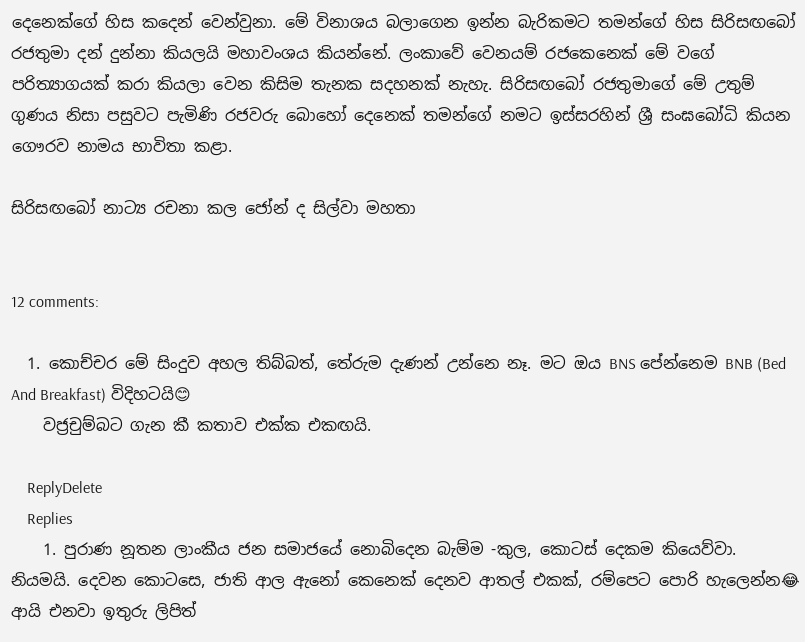දෙනෙක්ගේ හිස කදෙන් වෙන්වුනා. මේ විනාශය බලාගෙන ඉන්න බැරිකමට තමන්ගේ හිස සිරිසඟබෝ රජතුමා දන් දුන්නා කියලයි මහාවංශය කියන්නේ. ලංකාවේ වෙනයම් රජකෙනෙක් මේ වගේ පරිත්‍යාගයක් කරා කියලා වෙන කිසිම තැනක සදහනක් නැහැ. සිරිසඟබෝ රජතුමාගේ මේ උතුම් ගුණය නිසා පසුවට පැමිණි රජවරු බොහෝ දෙනෙක් තමන්ගේ නමට ඉස්සරහින් ශ්‍රී සංඝබෝධි කියන ගෞරව නාමය භාවිතා කළා.

සිරිසඟබෝ නාට්‍ය රචනා කල ජෝන් ද සිල්වා මහතා


12 comments:

  1. කොච්චර මේ සිංදුව අහල තිබ්බත්, තේරුම දැණන් උන්නෙ නෑ. මට ඔය BNS පේන්නෙම BNB (Bed And Breakfast) විදිහටයි😊
    වජ්‍රචුම්බට ගැන කී කතාව එක්ක එකඟයි.

    ReplyDelete
    Replies
    1. පුරාණ නූතන ලාංකීය ජන සමාජයේ නොබිදෙන බැම්ම -කුල, කොටස් දෙකම කියෙව්වා. නියමයි. දෙවන කොටසෙ, ජාති ආල ඇනෝ කෙනෙක් දෙනව ආතල් එකක්, රම්පෙට පොරි හැලෙන්න😂 ආයි එනවා ඉතුරු ලිපිත්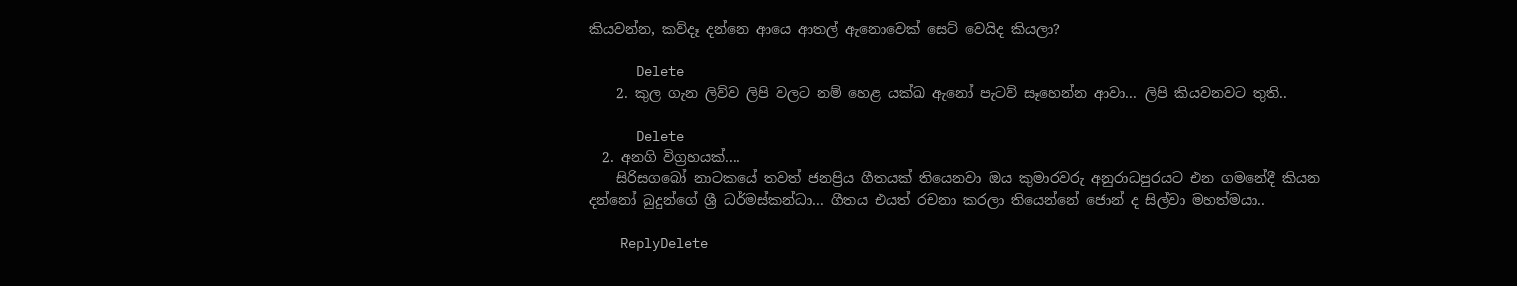කියවන්න, කව්දෑ දන්නෙ ආයෙ ආතල් ඇනොවෙක් සෙට් වෙයිද කියලා?

      Delete
    2. කුල ගැන ලිව්ව ලිපි වලට නම් හෙළ යක්ඛ ඇනෝ පැටව් සෑහෙන්න ආවා... ලිපි කියවනවට තුති..

      Delete
  2. අනගි විග්‍රහයක්....
    සිරිසගබෝ නාටකයේ තවත් ජනප්‍රිය ගීතයක් තියෙනවා ඔය කුමාරවරු අනුරාධපුරයට එන ගමනේදී කියන දන්නෝ බුදුන්ගේ ශ්‍රී ධර්මස්කන්ධා... ගීතය එයත් රචනා කරලා තියෙන්නේ ජොන් ද සිල්වා මහත්මයා..

    ReplyDelete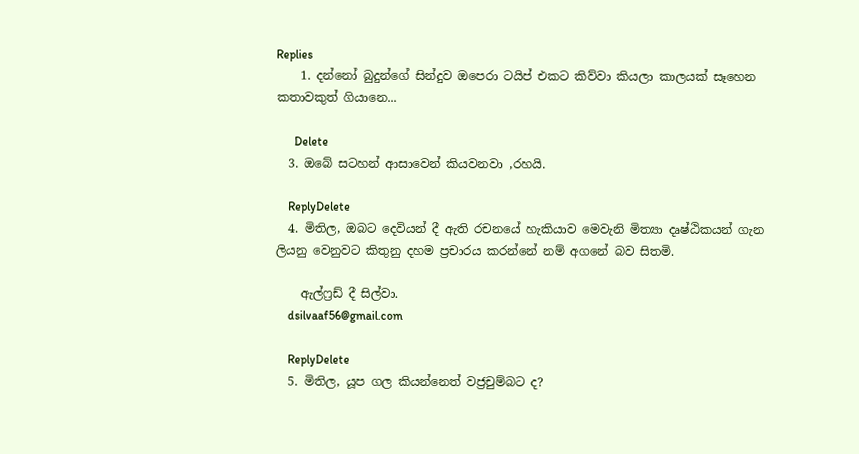Replies
    1. දන්නෝ බුදුන්ගේ සින්දුව ඔපෙරා ටයිප් එකට කිව්වා කියලා කාලයක් සෑහෙන කතාවකුත් ගියානෙ...

      Delete
  3. ඔබේ සටහන් ආසාවෙන් කියවනවා ,රහයි.

    ReplyDelete
  4. මිතිල, ඔබට දෙවියන් දී ඇති රචනයේ හැකියාව මෙවැනි මිත්‍යා දෘෂ්ඨිකයන් ගැන ලියනු වෙනුවට කිතුනු දහම ප්‍රචාරය කරන්නේ නම් අගනේ බව සිතමි.

    ඇල්ෆ්‍රඩ් දී සිල්වා.
    dsilvaaf56@gmail.com

    ReplyDelete
  5. මිතිල, යූප ගල කියන්නෙත් වජ්‍රචුම්බට ද?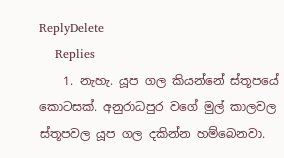ReplyDelete
    Replies
    1. නැහැ. යූප ගල කියන්නේ ස්තූපයේ කොටසක්. අනුරාධපුර වගේ මුල් කාලවල ස්තූපවල යූප ගල දකින්න හම්බෙනවා.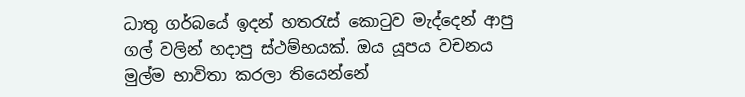ධාතු ගර්බයේ ඉදන් හතරැස් කොටුව මැද්දෙන් ආපු ගල් වලින් හදාපු ස්ථම්භයක්. ඔය යූපය වචනය මුල්ම භාවිතා කරලා තියෙන්නේ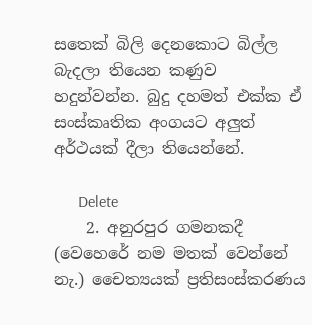සතෙක් බිලි දෙනකොට බිල්ල බැදලා තියෙන කණුව හදුන්වන්න. බුදු දහමත් එක්ක ඒ සංස්කෘතික අංගයට අලුත් අර්ථයක් දීලා තියෙන්නේ.

      Delete
    2. අනුරපුර ගමනකදී (වෙහෙරේ නම මතක් වෙන්නේ නැ.) චෛත්‍යයක් ප්‍රතිසංස්කරණය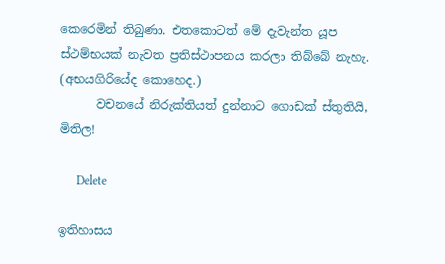කෙරෙමින් තිබුණා. එතකොටත් මේ දැවැන්ත යූප ස්ථම්භයක් නැවත ප්‍රතිස්ථාපනය කරලා තිබ්බේ නැහැ. (අභයගිරියේද කොහෙද.)
      වචනයේ නිරුක්තියත් දුන්නාට ගොඩක් ස්තුතියි, මිතිල!

      Delete

ඉතිහාසය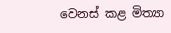වෙනස් කළ මිත්‍යා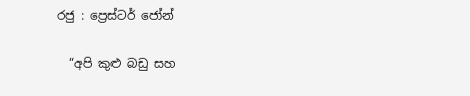රජු : ප්‍රෙස්ටර් ජෝන්

  “අපි කුළු බඩු සහ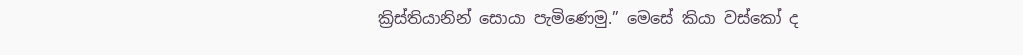ක්‍රිස්තියානින් සොයා පැමිණෙමු.” මෙසේ කියා වස්කෝ ද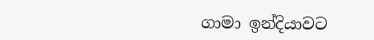ගාමා ඉන්දියාවට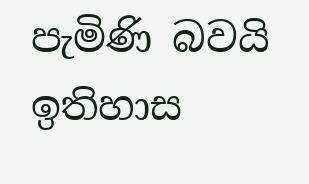පැමිණි බවයි ඉතිහාස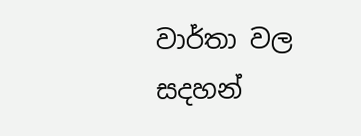වාර්තා වල සදහන්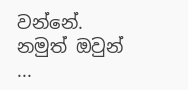වන්නේ. නමුත් ඔවුන් ...